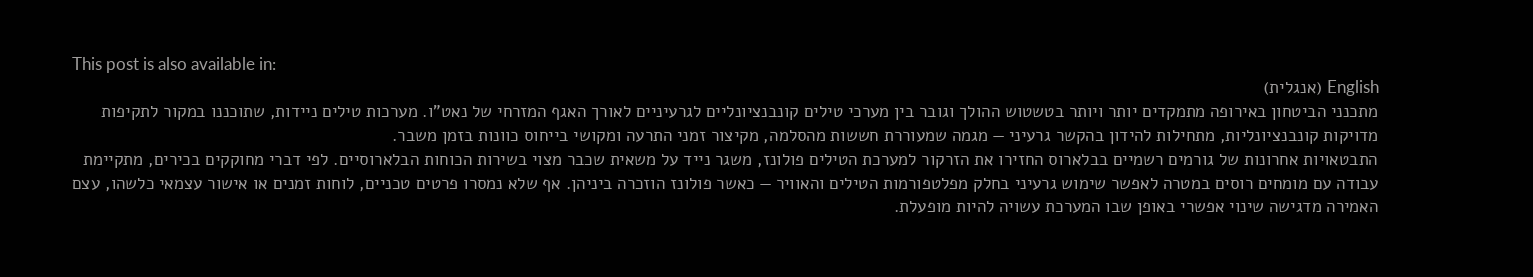This post is also available in:
English (אנגלית)
מתכנני הביטחון באירופה מתמקדים יותר ויותר בטשטוש ההולך וגובר בין מערכי טילים קונבנציונליים לגרעיניים לאורך האגף המזרחי של נאט"ו. מערכות טילים ניידות, שתוכננו במקור לתקיפות מדויקות קונבנציונליות, מתחילות להידון בהקשר גרעיני — מגמה שמעוררת חששות מהסלמה, מקיצור זמני התרעה ומקושי בייחוס כוונות בזמן משבר.
התבטאויות אחרונות של גורמים רשמיים בבלארוס החזירו את הזרקור למערכת הטילים פולונז, משגר נייד על משאית שכבר מצוי בשירות הכוחות הבלארוסיים. לפי דברי מחוקקים בכירים, מתקיימת עבודה עם מומחים רוסים במטרה לאפשר שימוש גרעיני בחלק מפלטפורמות הטילים והאוויר — כאשר פולונז הוזכרה ביניהן. אף שלא נמסרו פרטים טכניים, לוחות זמנים או אישור עצמאי כלשהו, עצם האמירה מדגישה שינוי אפשרי באופן שבו המערכת עשויה להיות מופעלת.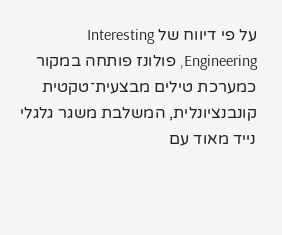על פי דיווח של Interesting Engineering, פולונז פותחה במקור כמערכת טילים מבצעית־טקטית קונבנציונלית, המשלבת משגר גלגלי נייד מאוד עם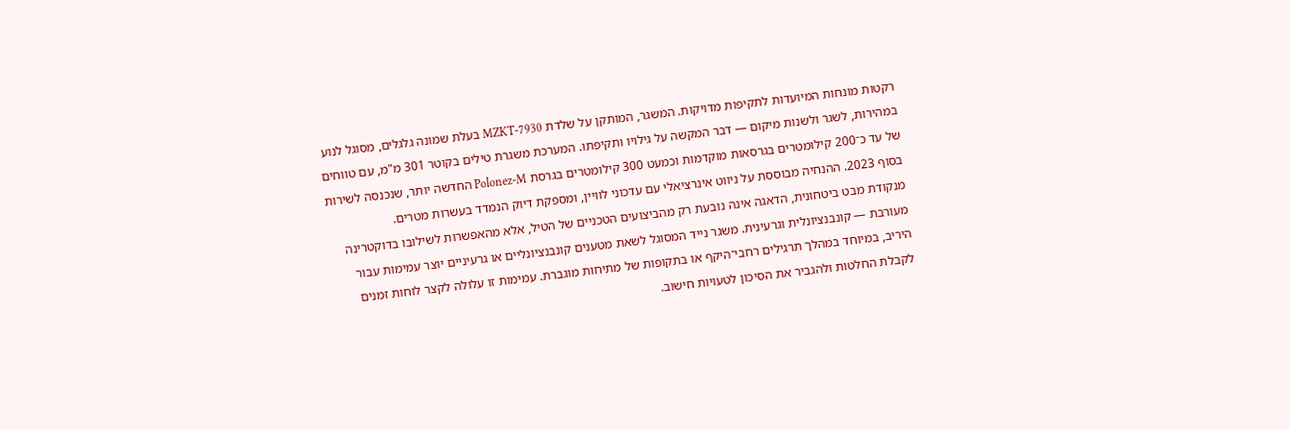רקטות מונחות המיועדות לתקיפות מדויקות. המשגר, המותקן על שלדת MZKT-7930 בעלת שמונה גלגלים, מסוגל לנוע במהירות, לשגר ולשנות מיקום — דבר המקשה על גילויו ותקיפתו. המערכת משגרת טילים בקוטר 301 מ"מ, עם טווחים של עד כ־200 קילומטרים בגרסאות מוקדמות וכמעט 300 קילומטרים בגרסת Polonez-M החדשה יותר, שנכנסה לשירות בסוף 2023. ההנחיה מבוססת על ניווט אינרציאלי עם עדכוני לוויין, ומספקת דיוק הנמדד בעשרות מטרים.
מנקודת מבט ביטחונית, הדאגה אינה נובעת רק מהביצועים הטכניים של הטיל, אלא מהאפשרות לשילובו בדוקטרינה מעורבת — קונבנציונלית וגרעינית. משגר נייד המסוגל לשאת מטענים קונבנציונליים או גרעיניים יוצר עמימות עבור היריב, במיוחד במהלך תרגילים רחבי־היקף או בתקופות של מתיחות מוגברת. עמימות זו עלולה לקצר לוחות זמנים לקבלת החלטות ולהגביר את הסיכון לטעויות חישוב.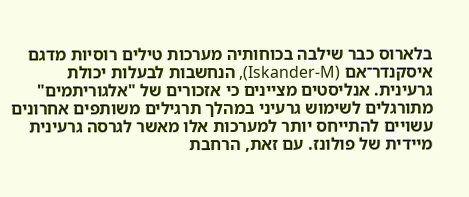בלארוס כבר שילבה בכוחותיה מערכות טילים רוסיות מדגם איסקנדר־אם (Iskander-M), הנחשבות לבעלות יכולת גרעינית. אנליסטים מציינים כי אזכורים של "אלגוריתמים" מתורגלים לשימוש גרעיני במהלך תרגילים משותפים אחרונים עשויים להתייחס יותר למערכות אלו מאשר לגרסה גרעינית מיידית של פולונז. עם זאת, הרחבת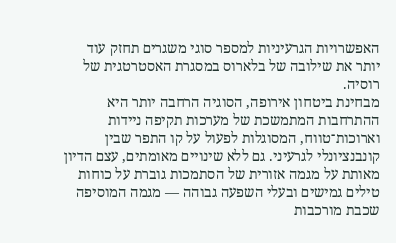האפשרויות הגרעיניות למספר סוגי משגרים תחזק עוד יותר את שילובה של בלארוס במסגרת האסטרטגית של רוסיה.
מבחינת ביטחון אירופה, הסוגיה הרחבה יותר היא ההתרחבות המתמשכת של מערכות תקיפה ניידות וארוכות־טווח, המסוגלות לפעול על קו התפר שבין קונבנציונלי לגרעיני. גם ללא שינויים מאומתים, עצם הדיון מאותת על מגמה אזורית של הסתמכות גוברת על כוחות טילים גמישים ובעלי השפעה גבוהה — מגמה המוסיפה שכבת מורכבות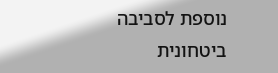נוספת לסביבה ביטחונית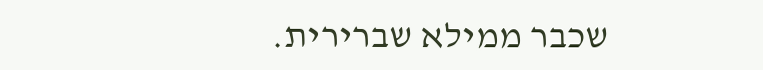שכבר ממילא שברירית.